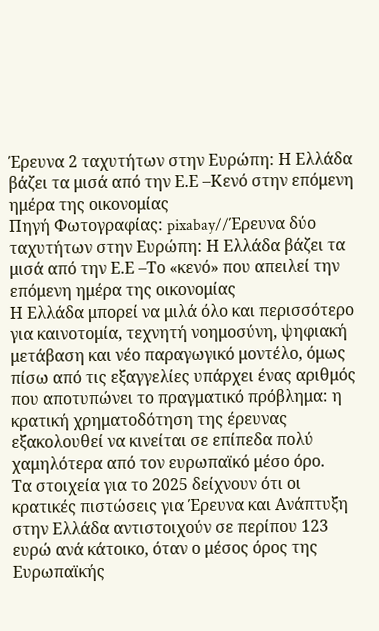Έρευνα 2 ταχυτήτων στην Ευρώπη: Η Ελλάδα βάζει τα μισά από την Ε.Ε –Κενό στην επόμενη ημέρα της οικονομίας
Πηγή Φωτογραφίας: pixabay//Έρευνα δύο ταχυτήτων στην Ευρώπη: Η Ελλάδα βάζει τα μισά από την Ε.Ε –Το «κενό» που απειλεί την επόμενη ημέρα της οικονομίας
Η Ελλάδα μπορεί να μιλά όλο και περισσότερο για καινοτομία, τεχνητή νοημοσύνη, ψηφιακή μετάβαση και νέο παραγωγικό μοντέλο, όμως πίσω από τις εξαγγελίες υπάρχει ένας αριθμός που αποτυπώνει το πραγματικό πρόβλημα: η κρατική χρηματοδότηση της έρευνας εξακολουθεί να κινείται σε επίπεδα πολύ χαμηλότερα από τον ευρωπαϊκό μέσο όρο.
Τα στοιχεία για το 2025 δείχνουν ότι οι κρατικές πιστώσεις για Έρευνα και Ανάπτυξη στην Ελλάδα αντιστοιχούν σε περίπου 123 ευρώ ανά κάτοικο, όταν ο μέσος όρος της Ευρωπαϊκής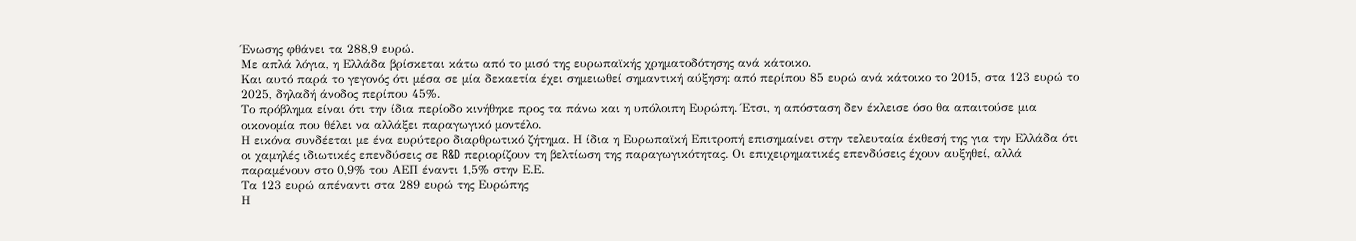Ένωσης φθάνει τα 288,9 ευρώ.
Με απλά λόγια, η Ελλάδα βρίσκεται κάτω από το μισό της ευρωπαϊκής χρηματοδότησης ανά κάτοικο.
Και αυτό παρά το γεγονός ότι μέσα σε μία δεκαετία έχει σημειωθεί σημαντική αύξηση: από περίπου 85 ευρώ ανά κάτοικο το 2015, στα 123 ευρώ το 2025, δηλαδή άνοδος περίπου 45%.
Το πρόβλημα είναι ότι την ίδια περίοδο κινήθηκε προς τα πάνω και η υπόλοιπη Ευρώπη. Έτσι, η απόσταση δεν έκλεισε όσο θα απαιτούσε μια οικονομία που θέλει να αλλάξει παραγωγικό μοντέλο.
Η εικόνα συνδέεται με ένα ευρύτερο διαρθρωτικό ζήτημα. Η ίδια η Ευρωπαϊκή Επιτροπή επισημαίνει στην τελευταία έκθεσή της για την Ελλάδα ότι οι χαμηλές ιδιωτικές επενδύσεις σε R&D περιορίζουν τη βελτίωση της παραγωγικότητας. Οι επιχειρηματικές επενδύσεις έχουν αυξηθεί, αλλά παραμένουν στο 0,9% του ΑΕΠ έναντι 1,5% στην Ε.Ε.
Τα 123 ευρώ απέναντι στα 289 ευρώ της Ευρώπης
Η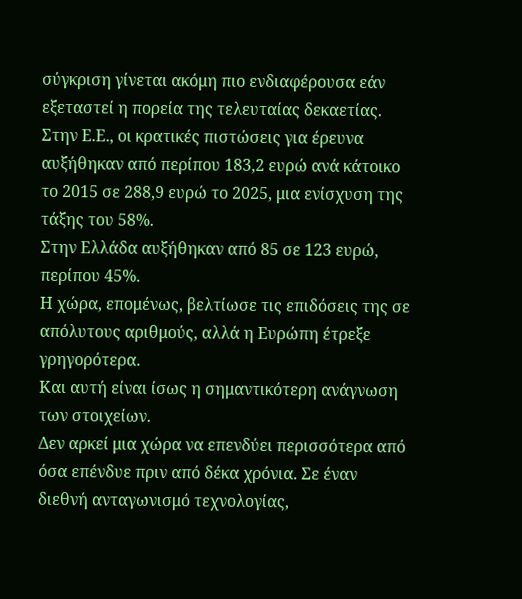σύγκριση γίνεται ακόμη πιο ενδιαφέρουσα εάν εξεταστεί η πορεία της τελευταίας δεκαετίας.
Στην Ε.Ε., οι κρατικές πιστώσεις για έρευνα αυξήθηκαν από περίπου 183,2 ευρώ ανά κάτοικο το 2015 σε 288,9 ευρώ το 2025, μια ενίσχυση της τάξης του 58%.
Στην Ελλάδα αυξήθηκαν από 85 σε 123 ευρώ, περίπου 45%.
Η χώρα, επομένως, βελτίωσε τις επιδόσεις της σε απόλυτους αριθμούς, αλλά η Ευρώπη έτρεξε γρηγορότερα.
Και αυτή είναι ίσως η σημαντικότερη ανάγνωση των στοιχείων.
Δεν αρκεί μια χώρα να επενδύει περισσότερα από όσα επένδυε πριν από δέκα χρόνια. Σε έναν διεθνή ανταγωνισμό τεχνολογίας,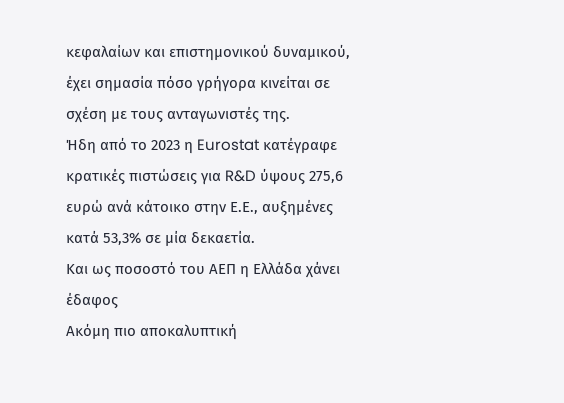κεφαλαίων και επιστημονικού δυναμικού, έχει σημασία πόσο γρήγορα κινείται σε σχέση με τους ανταγωνιστές της.
Ήδη από το 2023 η Eurostat κατέγραφε κρατικές πιστώσεις για R&D ύψους 275,6 ευρώ ανά κάτοικο στην Ε.Ε., αυξημένες κατά 53,3% σε μία δεκαετία.
Και ως ποσοστό του ΑΕΠ η Ελλάδα χάνει έδαφος
Ακόμη πιο αποκαλυπτική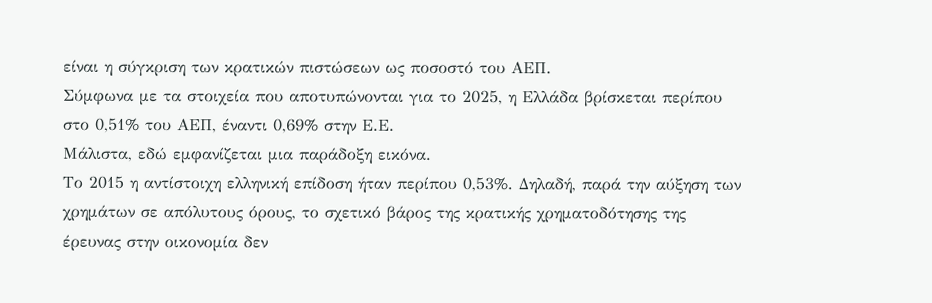είναι η σύγκριση των κρατικών πιστώσεων ως ποσοστό του ΑΕΠ.
Σύμφωνα με τα στοιχεία που αποτυπώνονται για το 2025, η Ελλάδα βρίσκεται περίπου στο 0,51% του ΑΕΠ, έναντι 0,69% στην Ε.Ε.
Μάλιστα, εδώ εμφανίζεται μια παράδοξη εικόνα.
Το 2015 η αντίστοιχη ελληνική επίδοση ήταν περίπου 0,53%. Δηλαδή, παρά την αύξηση των χρημάτων σε απόλυτους όρους, το σχετικό βάρος της κρατικής χρηματοδότησης της έρευνας στην οικονομία δεν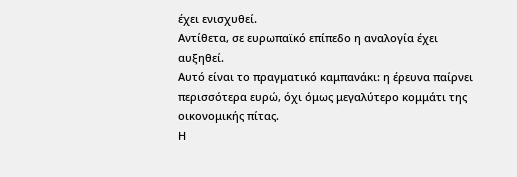έχει ενισχυθεί.
Αντίθετα, σε ευρωπαϊκό επίπεδο η αναλογία έχει αυξηθεί.
Αυτό είναι το πραγματικό καμπανάκι: η έρευνα παίρνει περισσότερα ευρώ, όχι όμως μεγαλύτερο κομμάτι της οικονομικής πίτας.
Η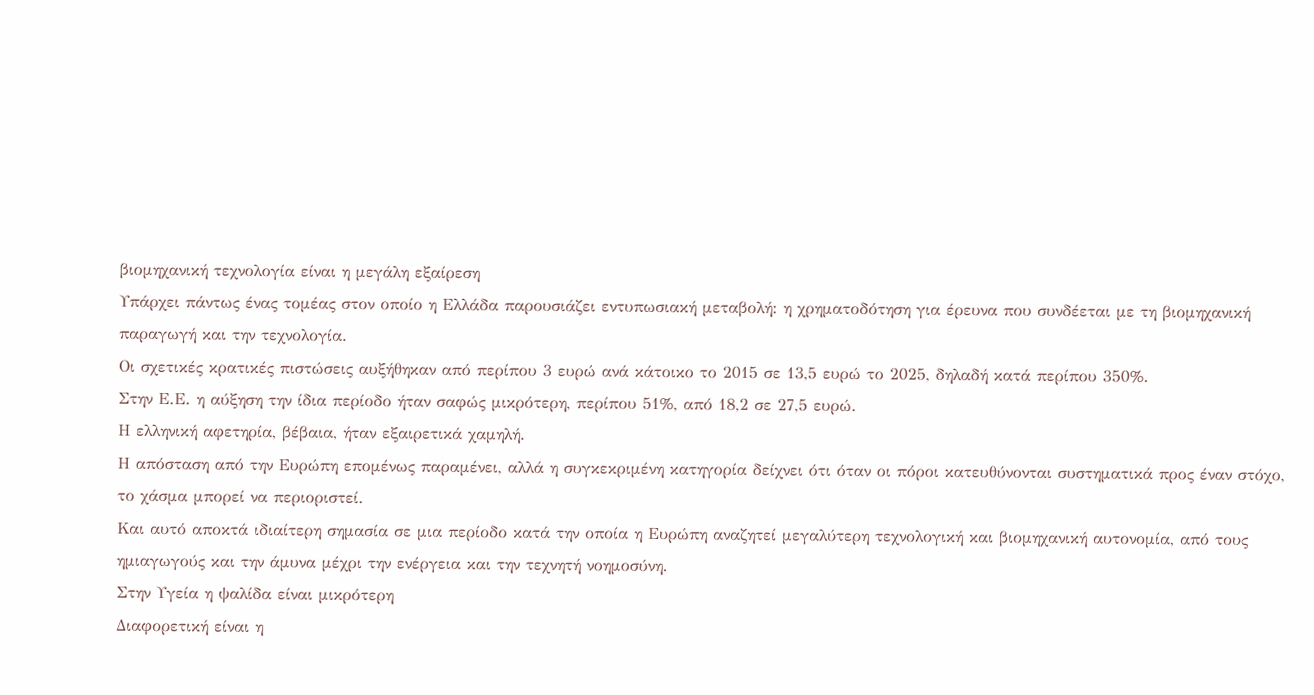βιομηχανική τεχνολογία είναι η μεγάλη εξαίρεση
Υπάρχει πάντως ένας τομέας στον οποίο η Ελλάδα παρουσιάζει εντυπωσιακή μεταβολή: η χρηματοδότηση για έρευνα που συνδέεται με τη βιομηχανική παραγωγή και την τεχνολογία.
Οι σχετικές κρατικές πιστώσεις αυξήθηκαν από περίπου 3 ευρώ ανά κάτοικο το 2015 σε 13,5 ευρώ το 2025, δηλαδή κατά περίπου 350%.
Στην Ε.Ε. η αύξηση την ίδια περίοδο ήταν σαφώς μικρότερη, περίπου 51%, από 18,2 σε 27,5 ευρώ.
Η ελληνική αφετηρία, βέβαια, ήταν εξαιρετικά χαμηλή.
Η απόσταση από την Ευρώπη επομένως παραμένει, αλλά η συγκεκριμένη κατηγορία δείχνει ότι όταν οι πόροι κατευθύνονται συστηματικά προς έναν στόχο, το χάσμα μπορεί να περιοριστεί.
Και αυτό αποκτά ιδιαίτερη σημασία σε μια περίοδο κατά την οποία η Ευρώπη αναζητεί μεγαλύτερη τεχνολογική και βιομηχανική αυτονομία, από τους ημιαγωγούς και την άμυνα μέχρι την ενέργεια και την τεχνητή νοημοσύνη.
Στην Υγεία η ψαλίδα είναι μικρότερη
Διαφορετική είναι η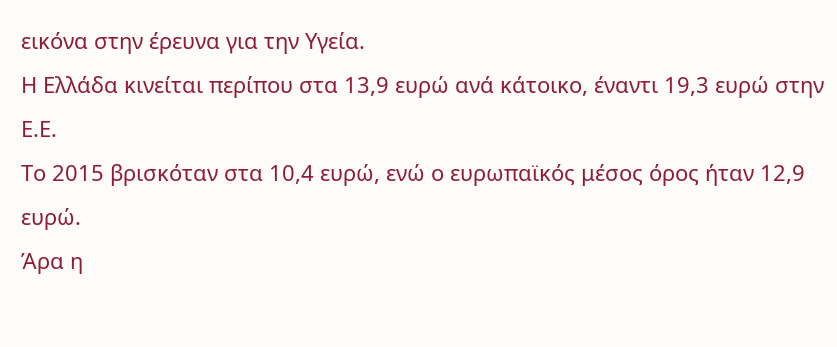εικόνα στην έρευνα για την Υγεία.
Η Ελλάδα κινείται περίπου στα 13,9 ευρώ ανά κάτοικο, έναντι 19,3 ευρώ στην Ε.Ε.
Το 2015 βρισκόταν στα 10,4 ευρώ, ενώ ο ευρωπαϊκός μέσος όρος ήταν 12,9 ευρώ.
Άρα η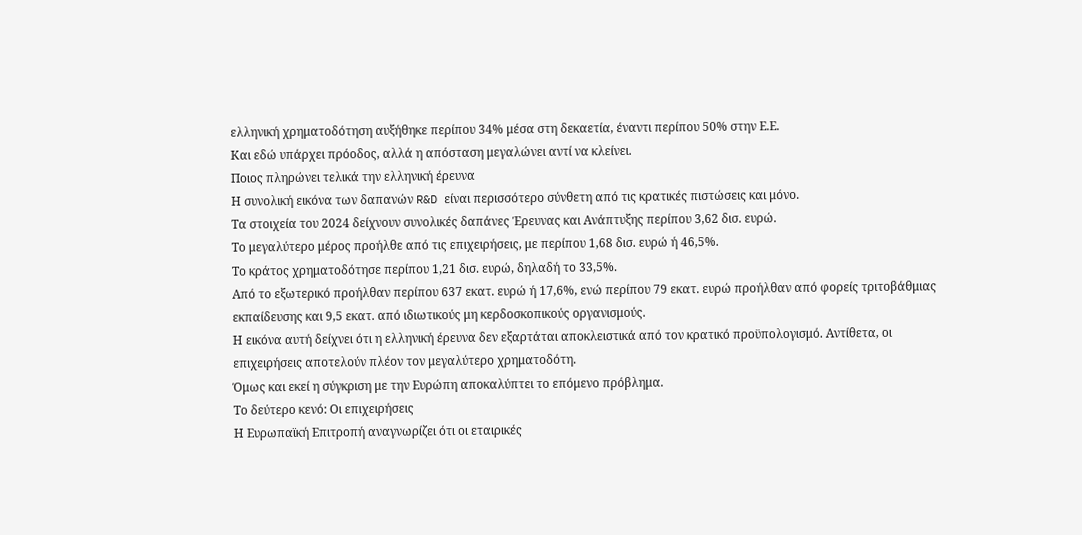ελληνική χρηματοδότηση αυξήθηκε περίπου 34% μέσα στη δεκαετία, έναντι περίπου 50% στην Ε.Ε.
Και εδώ υπάρχει πρόοδος, αλλά η απόσταση μεγαλώνει αντί να κλείνει.
Ποιος πληρώνει τελικά την ελληνική έρευνα
Η συνολική εικόνα των δαπανών R&D είναι περισσότερο σύνθετη από τις κρατικές πιστώσεις και μόνο.
Τα στοιχεία του 2024 δείχνουν συνολικές δαπάνες Έρευνας και Ανάπτυξης περίπου 3,62 δισ. ευρώ.
Το μεγαλύτερο μέρος προήλθε από τις επιχειρήσεις, με περίπου 1,68 δισ. ευρώ ή 46,5%.
Το κράτος χρηματοδότησε περίπου 1,21 δισ. ευρώ, δηλαδή το 33,5%.
Από το εξωτερικό προήλθαν περίπου 637 εκατ. ευρώ ή 17,6%, ενώ περίπου 79 εκατ. ευρώ προήλθαν από φορείς τριτοβάθμιας εκπαίδευσης και 9,5 εκατ. από ιδιωτικούς μη κερδοσκοπικούς οργανισμούς.
Η εικόνα αυτή δείχνει ότι η ελληνική έρευνα δεν εξαρτάται αποκλειστικά από τον κρατικό προϋπολογισμό. Αντίθετα, οι επιχειρήσεις αποτελούν πλέον τον μεγαλύτερο χρηματοδότη.
Όμως και εκεί η σύγκριση με την Ευρώπη αποκαλύπτει το επόμενο πρόβλημα.
Το δεύτερο κενό: Οι επιχειρήσεις
Η Ευρωπαϊκή Επιτροπή αναγνωρίζει ότι οι εταιρικές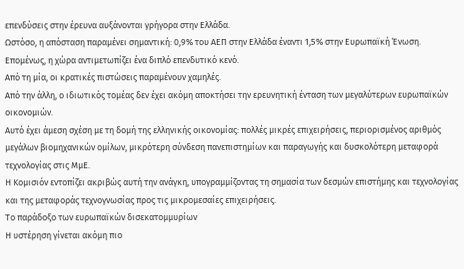επενδύσεις στην έρευνα αυξάνονται γρήγορα στην Ελλάδα.
Ωστόσο, η απόσταση παραμένει σημαντική: 0,9% του ΑΕΠ στην Ελλάδα έναντι 1,5% στην Ευρωπαϊκή Ένωση.
Επομένως, η χώρα αντιμετωπίζει ένα διπλό επενδυτικό κενό.
Από τη μία, οι κρατικές πιστώσεις παραμένουν χαμηλές.
Από την άλλη, ο ιδιωτικός τομέας δεν έχει ακόμη αποκτήσει την ερευνητική ένταση των μεγαλύτερων ευρωπαϊκών οικονομιών.
Αυτό έχει άμεση σχέση με τη δομή της ελληνικής οικονομίας: πολλές μικρές επιχειρήσεις, περιορισμένος αριθμός μεγάλων βιομηχανικών ομίλων, μικρότερη σύνδεση πανεπιστημίων και παραγωγής και δυσκολότερη μεταφορά τεχνολογίας στις ΜμΕ.
Η Κομισιόν εντοπίζει ακριβώς αυτή την ανάγκη, υπογραμμίζοντας τη σημασία των δεσμών επιστήμης και τεχνολογίας και της μεταφοράς τεχνογνωσίας προς τις μικρομεσαίες επιχειρήσεις.
Το παράδοξο των ευρωπαϊκών δισεκατομμυρίων
Η υστέρηση γίνεται ακόμη πιο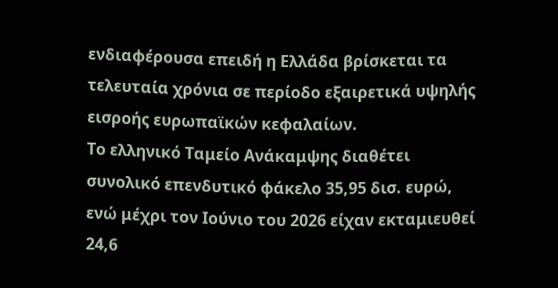ενδιαφέρουσα επειδή η Ελλάδα βρίσκεται τα τελευταία χρόνια σε περίοδο εξαιρετικά υψηλής εισροής ευρωπαϊκών κεφαλαίων.
Το ελληνικό Ταμείο Ανάκαμψης διαθέτει συνολικό επενδυτικό φάκελο 35,95 δισ. ευρώ, ενώ μέχρι τον Ιούνιο του 2026 είχαν εκταμιευθεί 24,6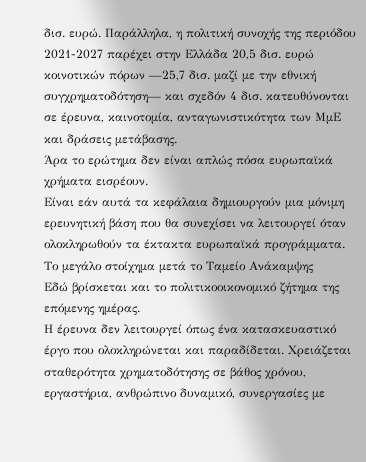δισ. ευρώ. Παράλληλα, η πολιτική συνοχής της περιόδου 2021-2027 παρέχει στην Ελλάδα 20,5 δισ. ευρώ κοινοτικών πόρων —25,7 δισ. μαζί με την εθνική συγχρηματοδότηση— και σχεδόν 4 δισ. κατευθύνονται σε έρευνα, καινοτομία, ανταγωνιστικότητα των ΜμΕ και δράσεις μετάβασης.
Άρα το ερώτημα δεν είναι απλώς πόσα ευρωπαϊκά χρήματα εισρέουν.
Είναι εάν αυτά τα κεφάλαια δημιουργούν μια μόνιμη ερευνητική βάση που θα συνεχίσει να λειτουργεί όταν ολοκληρωθούν τα έκτακτα ευρωπαϊκά προγράμματα.
Το μεγάλο στοίχημα μετά το Ταμείο Ανάκαμψης
Εδώ βρίσκεται και το πολιτικοοικονομικό ζήτημα της επόμενης ημέρας.
Η έρευνα δεν λειτουργεί όπως ένα κατασκευαστικό έργο που ολοκληρώνεται και παραδίδεται. Χρειάζεται σταθερότητα χρηματοδότησης σε βάθος χρόνου, εργαστήρια, ανθρώπινο δυναμικό, συνεργασίες με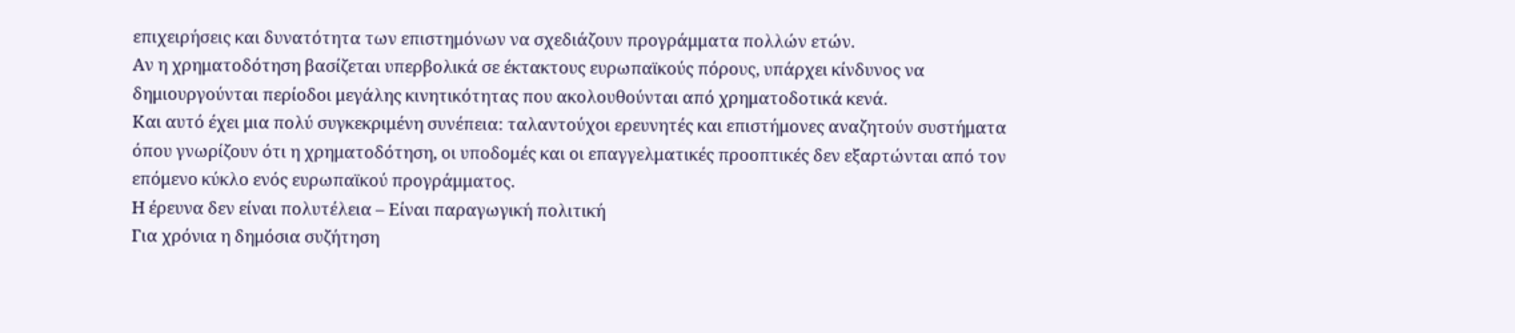επιχειρήσεις και δυνατότητα των επιστημόνων να σχεδιάζουν προγράμματα πολλών ετών.
Αν η χρηματοδότηση βασίζεται υπερβολικά σε έκτακτους ευρωπαϊκούς πόρους, υπάρχει κίνδυνος να δημιουργούνται περίοδοι μεγάλης κινητικότητας που ακολουθούνται από χρηματοδοτικά κενά.
Και αυτό έχει μια πολύ συγκεκριμένη συνέπεια: ταλαντούχοι ερευνητές και επιστήμονες αναζητούν συστήματα όπου γνωρίζουν ότι η χρηματοδότηση, οι υποδομές και οι επαγγελματικές προοπτικές δεν εξαρτώνται από τον επόμενο κύκλο ενός ευρωπαϊκού προγράμματος.
Η έρευνα δεν είναι πολυτέλεια – Είναι παραγωγική πολιτική
Για χρόνια η δημόσια συζήτηση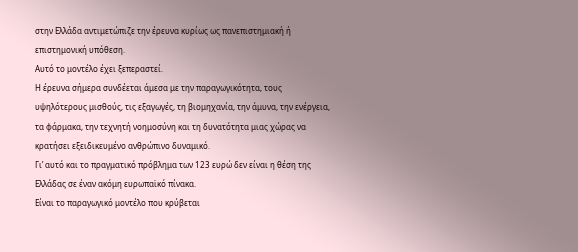στην Ελλάδα αντιμετώπιζε την έρευνα κυρίως ως πανεπιστημιακή ή επιστημονική υπόθεση.
Αυτό το μοντέλο έχει ξεπεραστεί.
Η έρευνα σήμερα συνδέεται άμεσα με την παραγωγικότητα, τους υψηλότερους μισθούς, τις εξαγωγές, τη βιομηχανία, την άμυνα, την ενέργεια, τα φάρμακα, την τεχνητή νοημοσύνη και τη δυνατότητα μιας χώρας να κρατήσει εξειδικευμένο ανθρώπινο δυναμικό.
Γι’ αυτό και το πραγματικό πρόβλημα των 123 ευρώ δεν είναι η θέση της Ελλάδας σε έναν ακόμη ευρωπαϊκό πίνακα.
Είναι το παραγωγικό μοντέλο που κρύβεται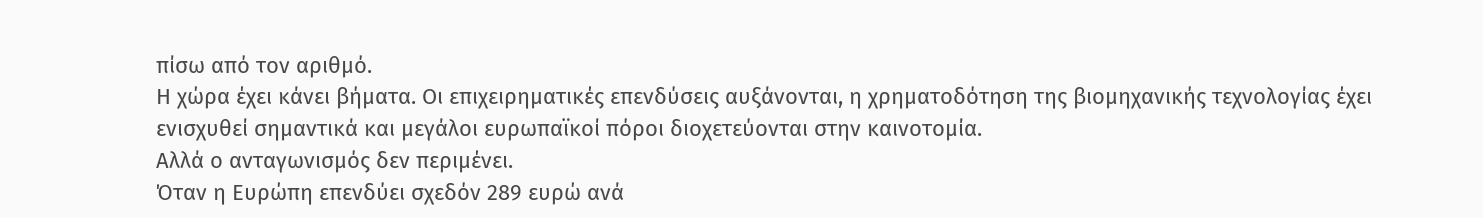πίσω από τον αριθμό.
Η χώρα έχει κάνει βήματα. Οι επιχειρηματικές επενδύσεις αυξάνονται, η χρηματοδότηση της βιομηχανικής τεχνολογίας έχει ενισχυθεί σημαντικά και μεγάλοι ευρωπαϊκοί πόροι διοχετεύονται στην καινοτομία.
Αλλά ο ανταγωνισμός δεν περιμένει.
Όταν η Ευρώπη επενδύει σχεδόν 289 ευρώ ανά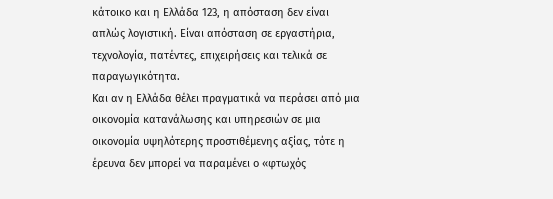κάτοικο και η Ελλάδα 123, η απόσταση δεν είναι απλώς λογιστική. Είναι απόσταση σε εργαστήρια, τεχνολογία, πατέντες, επιχειρήσεις και τελικά σε παραγωγικότητα.
Και αν η Ελλάδα θέλει πραγματικά να περάσει από μια οικονομία κατανάλωσης και υπηρεσιών σε μια οικονομία υψηλότερης προστιθέμενης αξίας, τότε η έρευνα δεν μπορεί να παραμένει ο «φτωχός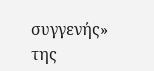συγγενής» της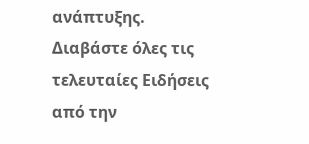ανάπτυξης.
Διαβάστε όλες τις τελευταίες Ειδήσεις από την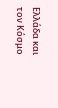Ελλάδα και τον Κόσμο